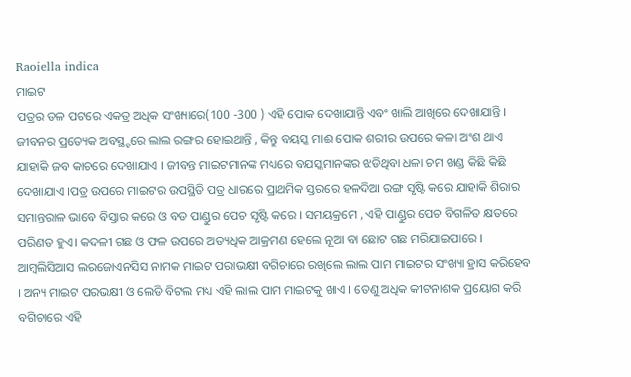Raoiella indica
ମାଇଟ
ପତ୍ରର ତଳ ପଟରେ ଏକତ୍ର ଅଧିକ ସଂଖ୍ୟାରେ(100 -300 ) ଏହି ପୋକ ଦେଖାଯାନ୍ତି ଏବଂ ଖାଲି ଆଖିରେ ଦେଖାଯାନ୍ତି । ଜୀବନର ପ୍ରତ୍ୟେକ ଅବସ୍ଥ୍ହରେ ଲାଲ ରଙ୍ଗର ହୋଇଥାନ୍ତି , କିନ୍ତୁ ବୟସ୍କ ମାଈ ପୋକ ଶରୀର ଉପରେ କଳା ଅଂଶ ଥାଏ ଯାହାକି ଜବ କାଚରେ ଦେଖାଯାଏ । ଜୀବନ୍ତ ମାଇଟମାନଙ୍କ ମଧ୍ୟରେ ବଯସ୍କମାନଙ୍କର ଝଡିଥିବା ଧଳା ଚମ ଖଣ୍ଡ କିଛି କିଛି ଦେଖାଯାଏ ।ପତ୍ର ଉପରେ ମାଇଟର ଉପସ୍ଥିତି ପତ୍ର ଧାରରେ ପ୍ରାଥମିକ ସ୍ତରରେ ହଳଦିଆ ରଙ୍ଗ ସୃଷ୍ଟି କରେ ଯାହାକି ଶିରାର ସମାନ୍ତରାଳ ଭାବେ ବିସ୍ତାର କରେ ଓ ବଡ ପାଣ୍ଡୁର ପେଚ ସୃଷ୍ଟି କରେ । ସମୟକ୍ରମେ , ଏହି ପାଣ୍ଡୁର ପେଚ ବିଗଳିତ କ୍ଷତରେ ପରିଣତ ହୁଏ। କଦଳୀ ଗଛ ଓ ଫଳ ଉପରେ ଅତ୍ୟଧିକ ଆକ୍ରମଣ ହେଲେ ନୂଆ ବା ଛୋଟ ଗଛ ମରିଯାଇପାରେ ।
ଆମ୍ବଲିସିଆସ ଲରଜୋଏନସିସ ନାମକ ମାଇଟ ପରାଭକ୍ଷୀ ବଗିଚାରେ ରଖିଲେ ଲାଲ ପାମ ମାଇଟର ସଂଖ୍ୟା ହ୍ରାସ କରିହେବ । ଅନ୍ୟ ମାଇଟ ପରଭକ୍ଷୀ ଓ ଲେଡି ବିଟଲ ମଧ୍ୟ ଏହି ଲାଲ ପାମ ମାଇଟକୁ ଖାଏ । ତେଣୁ ଅଧିକ କୀଟନାଶକ ପ୍ରୟୋଗ କରି ବଗିଚାରେ ଏହି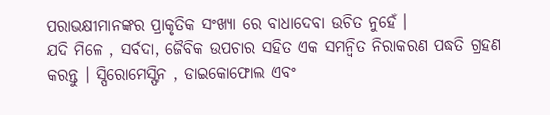ପରାଭକ୍ଷୀମାନଙ୍କର ପ୍ରାକୃତିକ ସଂଖ୍ୟା ରେ ବାଧାଦେବା ଉଚିତ ନୁହେଁ ।
ଯଦି ମିଳେ , ସର୍ବଦା, ଜୈବିକ ଉପଚାର ସହିତ ଏକ ସମନ୍ଵିତ ନିରାକରଣ ପଦ୍ଧତି ଗ୍ରହଣ କରନ୍ତୁ । ସ୍ପିରୋମେସ୍ଫିନ , ଡାଇକୋଫୋଲ ଏବଂ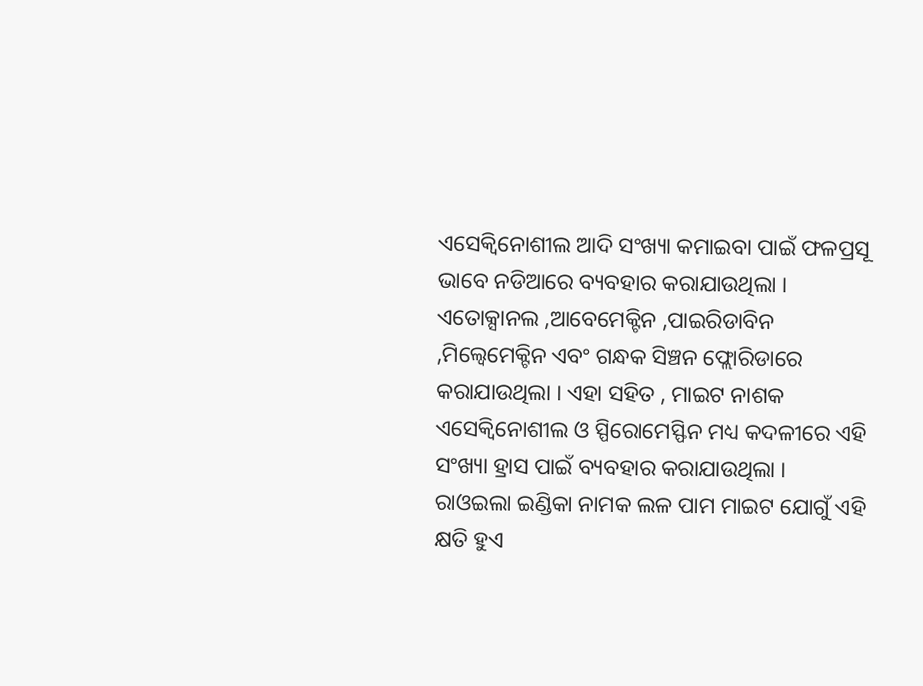ଏସେକ୍ବିନୋଶୀଲ ଆଦି ସଂଖ୍ୟା କମାଇବା ପାଇଁ ଫଳପ୍ରସୂ ଭାବେ ନଡିଆରେ ବ୍ୟବହାର କରାଯାଉଥିଲା । ଏତୋକ୍ସାନଲ ,ଆବେମେକ୍ଟିନ ,ପାଇରିଡାବିନ ,ମିଲ୍ବେମେକ୍ଟିନ ଏବଂ ଗନ୍ଧକ ସିଞ୍ଚନ ଫ୍ଲୋରିଡାରେ କରାଯାଉଥିଲା । ଏହା ସହିତ , ମାଇଟ ନାଶକ ଏସେକ୍ବିନୋଶୀଲ ଓ ସ୍ପିରୋମେସ୍ଫିନ ମଧ୍ୟ କଦଳୀରେ ଏହି ସଂଖ୍ୟା ହ୍ରାସ ପାଇଁ ବ୍ୟବହାର କରାଯାଉଥିଲା ।
ରାଓଇଲା ଇଣ୍ଡିକା ନାମକ ଲଳ ପାମ ମାଇଟ ଯୋଗୁଁ ଏହି କ୍ଷତି ହୁଏ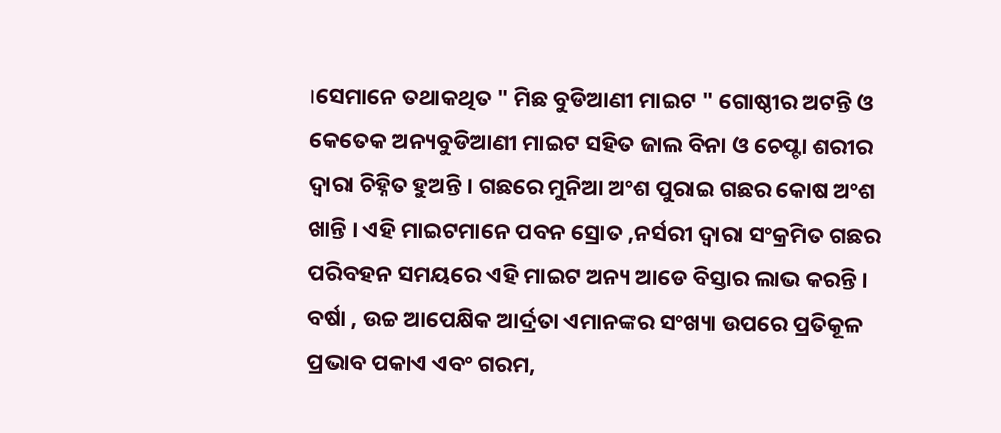।ସେମାନେ ତଥାକଥିତ " ମିଛ ବୁଡିଆଣୀ ମାଇଟ " ଗୋଷ୍ଠୀର ଅଟନ୍ତି ଓ କେତେକ ଅନ୍ୟବୁଡିଆଣୀ ମାଇଟ ସହିତ ଜାଲ ବିନା ଓ ଚେପ୍ଟା ଶରୀର ଦ୍ଵାରା ଚିହ୍ନିତ ହୁଅନ୍ତି । ଗଛରେ ମୁନିଆ ଅଂଶ ପୁରାଇ ଗଛର କୋଷ ଅଂଶ ଖାନ୍ତି । ଏହି ମାଇଟମାନେ ପବନ ସ୍ରୋତ ,ନର୍ସରୀ ଦ୍ଵାରା ସଂକ୍ରମିତ ଗଛର ପରିବହନ ସମୟରେ ଏହି ମାଇଟ ଅନ୍ୟ ଆଡେ ବିସ୍ତାର ଲାଭ କରନ୍ତି । ବର୍ଷା , ଉଚ୍ଚ ଆପେକ୍ଷିକ ଆର୍ଦ୍ରତା ଏମାନଙ୍କର ସଂଖ୍ୟା ଉପରେ ପ୍ରତିକୂଳ ପ୍ରଭାବ ପକାଏ ଏବଂ ଗରମ,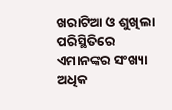ଖରାଟିଆ ଓ ଶୁଖିଲା ପରିସ୍ଥିତିରେ ଏମାନଙ୍କର ସଂଖ୍ୟା ଅଧିକ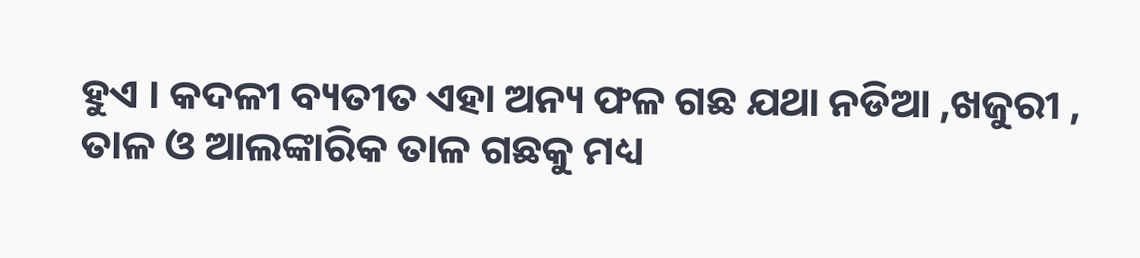ହୁଏ । କଦଳୀ ବ୍ୟତୀତ ଏହା ଅନ୍ୟ ଫଳ ଗଛ ଯଥା ନଡିଆ ,ଖଜୁରୀ , ତାଳ ଓ ଆଲଙ୍କାରିକ ତାଳ ଗଛକୁ ମଧ୍ୟ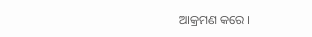ଆକ୍ରମଣ କରେ ।